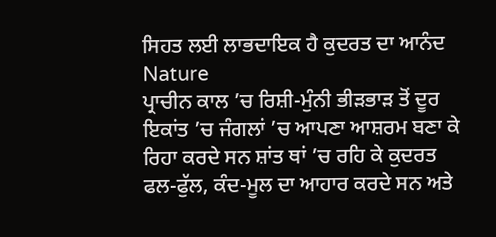ਸਿਹਤ ਲਈ ਲਾਭਦਾਇਕ ਹੈ ਕੁਦਰਤ ਦਾ ਆਨੰਦ Nature
ਪ੍ਰਾਚੀਨ ਕਾਲ ’ਚ ਰਿਸ਼ੀ-ਮੁੰਨੀ ਭੀੜਭਾੜ ਤੋਂ ਦੂਰ ਇਕਾਂਤ ’ਚ ਜੰਗਲਾਂ ’ਚ ਆਪਣਾ ਆਸ਼ਰਮ ਬਣਾ ਕੇ ਰਿਹਾ ਕਰਦੇ ਸਨ ਸ਼ਾਂਤ ਥਾਂ ’ਚ ਰਹਿ ਕੇ ਕੁਦਰਤ ਫਲ-ਫੁੱਲ, ਕੰਦ-ਮੂਲ ਦਾ ਆਹਾਰ ਕਰਦੇ ਸਨ ਅਤੇ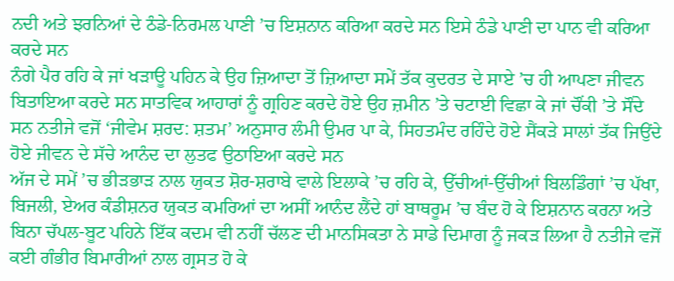ਨਦੀ ਅਤੇ ਝਰਨਿਆਂ ਦੇ ਠੰਡੇ-ਨਿਰਮਲ ਪਾਣੀ ’ਚ ਇਸ਼ਨਾਨ ਕਰਿਆ ਕਰਦੇ ਸਨ ਇਸੇ ਠੰਡੇ ਪਾਣੀ ਦਾ ਪਾਨ ਵੀ ਕਰਿਆ ਕਰਦੇ ਸਨ
ਨੰਗੇ ਪੈਰ ਰਹਿ ਕੇ ਜਾਂ ਖੜਾਊ ਪਹਿਨ ਕੇ ਉਹ ਜ਼ਿਆਦਾ ਤੋਂ ਜ਼ਿਆਦਾ ਸਮੇਂ ਤੱਕ ਕੁਦਰਤ ਦੇ ਸਾਏ ’ਚ ਹੀ ਆਪਣਾ ਜੀਵਨ ਬਿਤਾਇਆ ਕਰਦੇ ਸਨ ਸਾਤਵਿਕ ਆਹਾਰਾਂ ਨੂੰ ਗ੍ਰਹਿਣ ਕਰਦੇ ਹੋਏ ਉਹ ਜ਼ਮੀਨ ’ਤੇ ਚਟਾਈ ਵਿਛਾ ਕੇ ਜਾਂ ਚੌਂਕੀ ’ਤੇ ਸੌਂਦੇ ਸਨ ਨਤੀਜੇ ਵਜੋਂ ‘ਜੀਵੇਮ ਸ਼ਰਦ: ਸ਼ਤਮ’ ਅਨੁਸਾਰ ਲੰਮੀ ਉਮਰ ਪਾ ਕੇ, ਸਿਹਤਮੰਦ ਰਹਿੰਦੇ ਹੋਏ ਸੈਂਕੜੇ ਸਾਲਾਂ ਤੱਕ ਜਿਉਂਦੇ ਹੋਏ ਜੀਵਨ ਦੇ ਸੱਚੇ ਆਨੰਦ ਦਾ ਲੁਤਫ ਉਠਾਇਆ ਕਰਦੇ ਸਨ
ਅੱਜ ਦੇ ਸਮੇਂ ’ਚ ਭੀੜਭਾੜ ਨਾਲ ਯੁਕਤ ਸ਼ੋਰ-ਸ਼ਰਾਬੇ ਵਾਲੇ ਇਲਾਕੇ ’ਚ ਰਹਿ ਕੇ, ਉੱਚੀਆਂ-ਉੱਚੀਆਂ ਬਿਲਡਿੰਗਾਂ ’ਚ ਪੱਖਾ, ਬਿਜਲੀ, ਏਅਰ ਕੰਡੀਸ਼ਨਰ ਯੁਕਤ ਕਮਰਿਆਂ ਦਾ ਅਸੀਂ ਆਨੰਦ ਲੈਂਦੇ ਹਾਂ ਬਾਥਰੂਮ ’ਚ ਬੰਦ ਹੋ ਕੇ ਇਸ਼ਨਾਨ ਕਰਨਾ ਅਤੇ ਬਿਨਾ ਚੱਪਲ-ਬੂਟ ਪਹਿਨੇ ਇੱਕ ਕਦਮ ਵੀ ਨਹੀਂ ਚੱਲਣ ਦੀ ਮਾਨਸਿਕਤਾ ਨੇ ਸਾਡੇ ਦਿਮਾਗ ਨੂੰ ਜਕੜ ਲਿਆ ਹੈ ਨਤੀਜੇ ਵਜੋਂ ਕਈ ਗੰਭੀਰ ਬਿਮਾਰੀਆਂ ਨਾਲ ਗ੍ਰਸਤ ਹੋ ਕੇ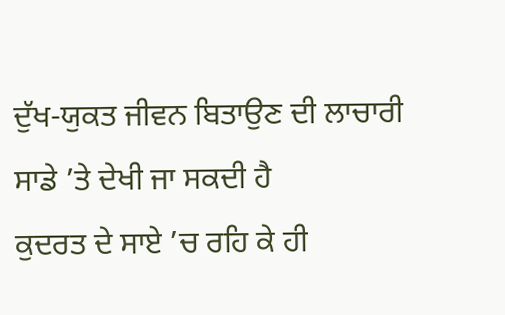ਦੁੱਖ-ਯੁਕਤ ਜੀਵਨ ਬਿਤਾਉਣ ਦੀ ਲਾਚਾਰੀ ਸਾਡੇ ’ਤੇ ਦੇਖੀ ਜਾ ਸਕਦੀ ਹੈ
ਕੁਦਰਤ ਦੇ ਸਾਏ ’ਚ ਰਹਿ ਕੇ ਹੀ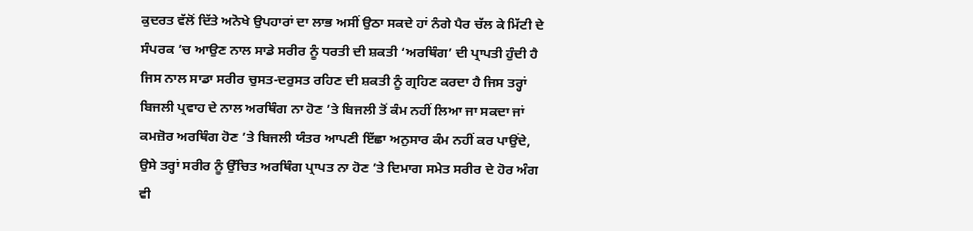ਕੁਦਰਤ ਵੱਲੋਂ ਦਿੱਤੇ ਅਨੋਖੇ ਉਪਹਾਰਾਂ ਦਾ ਲਾਭ ਅਸੀਂ ਉਠਾ ਸਕਦੇ ਹਾਂ ਨੰਗੇ ਪੈਰ ਚੱਲ ਕੇ ਮਿੱਟੀ ਦੇ ਸੰਪਰਕ ’ਚ ਆਉਣ ਨਾਲ ਸਾਡੇ ਸਰੀਰ ਨੂੰ ਧਰਤੀ ਦੀ ਸ਼ਕਤੀ ‘ਅਰਥਿੰਗ’ ਦੀ ਪ੍ਰਾਪਤੀ ਹੁੰਦੀ ਹੈ ਜਿਸ ਨਾਲ ਸਾਡਾ ਸਰੀਰ ਚੁਸਤ-ਦਰੁਸਤ ਰਹਿਣ ਦੀ ਸ਼ਕਤੀ ਨੂੰ ਗ੍ਰਹਿਣ ਕਰਦਾ ਹੈ ਜਿਸ ਤਰ੍ਹਾਂ ਬਿਜਲੀ ਪ੍ਰਵਾਹ ਦੇ ਨਾਲ ਅਰਥਿੰਗ ਨਾ ਹੋਣ ’ਤੇ ਬਿਜਲੀ ਤੋਂ ਕੰਮ ਨਹੀਂ ਲਿਆ ਜਾ ਸਕਦਾ ਜਾਂ ਕਮਜ਼ੋਰ ਅਰਥਿੰਗ ਹੋਣ ’ਤੇ ਬਿਜਲੀ ਯੰਤਰ ਆਪਣੀ ਇੱਛਾ ਅਨੁਸਾਰ ਕੰਮ ਨਹੀਂ ਕਰ ਪਾਉਂਦੇ, ਉਸੇ ਤਰ੍ਹਾਂ ਸਰੀਰ ਨੂੰ ਉੱਚਿਤ ਅਰਥਿੰਗ ਪ੍ਰਾਪਤ ਨਾ ਹੋਣ ’ਤੇ ਦਿਮਾਗ ਸਮੇਤ ਸਰੀਰ ਦੇ ਹੋਰ ਅੰਗ ਵੀ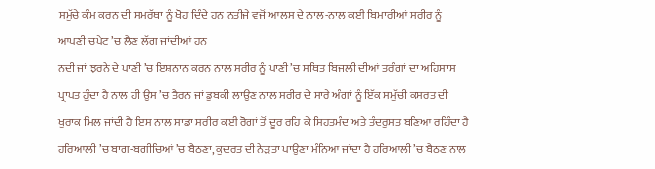ਸਮੁੱਚੇ ਕੰਮ ਕਰਨ ਦੀ ਸਮਰੱਥਾ ਨੂੰ ਖੋਹ ਦਿੰਦੇ ਹਨ ਨਤੀਜੇ ਵਜੋਂ ਆਲਸ ਦੇ ਨਾਲ-ਨਾਲ ਕਈ ਬਿਮਾਰੀਆਂ ਸਰੀਰ ਨੂੰ ਆਪਣੀ ਚਪੇਟ ’ਚ ਲੈਣ ਲੱਗ ਜਾਂਦੀਆਂ ਹਨ
ਨਦੀ ਜਾਂ ਝਰਨੇ ਦੇ ਪਾਣੀ ’ਚ ਇਸ਼ਨਾਨ ਕਰਨ ਨਾਲ ਸਰੀਰ ਨੂੰ ਪਾਣੀ ’ਚ ਸਥਿਤ ਬਿਜਲੀ ਦੀਆਂ ਤਰੰਗਾਂ ਦਾ ਅਹਿਸਾਸ ਪ੍ਰਾਪਤ ਹੁੰਦਾ ਹੈ ਨਾਲ ਹੀ ਉਸ ’ਚ ਤੈਰਨ ਜਾਂ ਡੁਬਕੀ ਲਾਉਣ ਨਾਲ ਸਰੀਰ ਦੇ ਸਾਰੇ ਅੰਗਾਂ ਨੂੰ ਇੱਕ ਸਮੁੱਚੀ ਕਸਰਤ ਦੀ ਖੁਰਾਕ ਮਿਲ ਜਾਂਦੀ ਹੈ ਇਸ ਨਾਲ ਸਾਡਾ ਸਰੀਰ ਕਈ ਰੋਗਾਂ ਤੋਂ ਦੂਰ ਰਹਿ ਕੇ ਸਿਹਤਮੰਦ ਅਤੇ ਤੰਦਰੁਸਤ ਬਣਿਆ ਰਹਿੰਦਾ ਹੈ
ਹਰਿਆਲੀ ’ਚ ਬਾਗ-ਬਗੀਚਿਆਂ ’ਚ ਬੈਠਣਾ, ਕੁਦਰਤ ਦੀ ਨੇੜਤਾ ਪਾਉਣਾ ਮੰਨਿਆ ਜਾਂਦਾ ਹੈ ਹਰਿਆਲੀ ’ਚ ਬੈਠਣ ਨਾਲ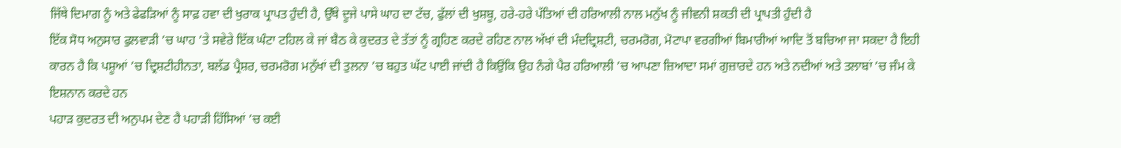ਜਿੱਥੇ ਦਿਮਾਗ ਨੂੰ ਅਤੇ ਫੇਫੜਿਆਂ ਨੂੰ ਸਾਫ਼ ਹਵਾ ਦੀ ਖੁਰਾਕ ਪ੍ਰਾਪਤ ਹੁੰਦੀ ਹੈ, ਉੱਥੇ ਦੂਜੇ ਪਾਸੇ ਘਾਹ ਦਾ ਟੱਚ, ਫੁੱਲਾਂ ਦੀ ਖੁਸ਼ਬੂ, ਹਰੇ-ਹਰੇ ਪੱਤਿਆਂ ਦੀ ਹਰਿਆਲੀ ਨਾਲ ਮਨੁੱਖ ਨੂੰ ਜੀਵਨੀ ਸ਼ਕਤੀ ਦੀ ਪ੍ਰਾਪਤੀ ਹੁੰਦੀ ਹੈ
ਇੱਕ ਸੋਧ ਅਨੁਸਾਰ ਫੁਲਵਾੜੀ ’ਚ ਘਾਹ ’ਤੇ ਸਵੇਰੇ ਇੱਕ ਘੰਟਾ ਟਹਿਲ ਕੇ ਜਾਂ ਬੈਠ ਕੇ ਕੁਦਰਤ ਦੇ ਤੱਤਾਂ ਨੂੰ ਗ੍ਰਹਿਣ ਕਰਦੇ ਰਹਿਣ ਨਾਲ ਅੱਖਾਂ ਦੀ ਮੰਦਦ੍ਰਿਸ਼ਟੀ, ਚਰਮਰੋਗ, ਮੋਟਾਪਾ ਵਰਗੀਆਂ ਬਿਮਾਰੀਆਂ ਆਦਿ ਤੋਂ ਬਚਿਆ ਜਾ ਸਕਦਾ ਹੈ ਇਹੀ ਕਾਰਨ ਹੈ ਕਿ ਪਸ਼ੂਆਂ ’ਚ ਦ੍ਰਿਸ਼ਟੀਹੀਨਤਾ, ਬਲੱਡ ਪ੍ਰੈਸ਼ਰ, ਚਰਮਰੋਗ ਮਨੁੱਖਾਂ ਦੀ ਤੁਲਨਾ ’ਚ ਬਹੁਤ ਘੱਟ ਪਾਈ ਜਾਂਦੀ ਹੈ ਕਿਉਂਕਿ ਉਹ ਨੰਗੇ ਪੈਰ ਹਰਿਆਲੀ ’ਚ ਆਪਣਾ ਜ਼ਿਆਦਾ ਸਮਾਂ ਗੁਜ਼ਾਰਦੇ ਹਨ ਅਤੇ ਨਦੀਆਂ ਅਤੇ ਤਲਾਬਾਂ ’ਚ ਜੰਮ ਕੇ ਇਸ਼ਨਾਨ ਕਰਦੇ ਹਨ
ਪਹਾੜ ਕੁਦਰਤ ਦੀ ਅਨੁਪਮ ਦੇਣ ਹੈ ਪਹਾੜੀ ਹਿੱਸਿਆਂ ’ਚ ਕਈ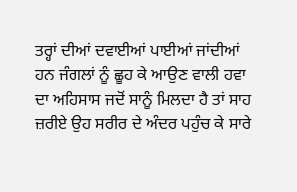ਤਰ੍ਹਾਂ ਦੀਆਂ ਦਵਾਈਆਂ ਪਾਈਆਂ ਜਾਂਦੀਆਂ ਹਨ ਜੰਗਲਾਂ ਨੂੰ ਛੂਹ ਕੇ ਆਉਣ ਵਾਲੀ ਹਵਾ ਦਾ ਅਹਿਸਾਸ ਜਦੋਂ ਸਾਨੂੰ ਮਿਲਦਾ ਹੈ ਤਾਂ ਸਾਹ ਜ਼ਰੀਏ ਉਹ ਸਰੀਰ ਦੇ ਅੰਦਰ ਪਹੁੰਚ ਕੇ ਸਾਰੇ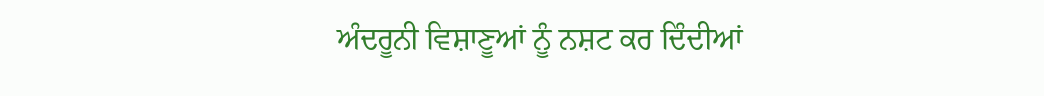ਅੰਦਰੂਨੀ ਵਿਸ਼ਾਣੂਆਂ ਨੂੰ ਨਸ਼ਟ ਕਰ ਦਿੰਦੀਆਂ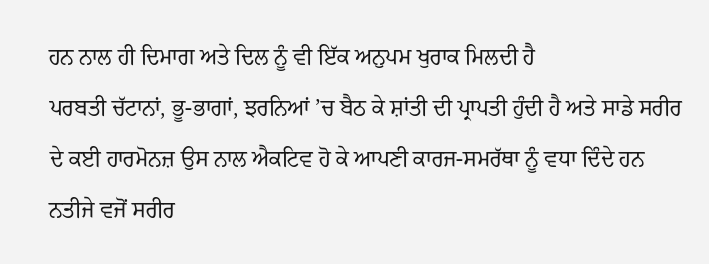ਹਨ ਨਾਲ ਹੀ ਦਿਮਾਗ ਅਤੇ ਦਿਲ ਨੂੰ ਵੀ ਇੱਕ ਅਨੁਪਮ ਖੁਰਾਕ ਮਿਲਦੀ ਹੈ
ਪਰਬਤੀ ਚੱਟਾਨਾਂ, ਭੂ-ਭਾਗਾਂ, ਝਰਨਿਆਂ ’ਚ ਬੈਠ ਕੇ ਸ਼ਾਂਤੀ ਦੀ ਪ੍ਰਾਪਤੀ ਹੁੰਦੀ ਹੈ ਅਤੇ ਸਾਡੇ ਸਰੀਰ ਦੇ ਕਈ ਹਾਰਮੋਨਜ਼ ਉਸ ਨਾਲ ਐਕਟਿਵ ਹੋ ਕੇ ਆਪਣੀ ਕਾਰਜ-ਸਮਰੱਥਾ ਨੂੰ ਵਧਾ ਦਿੰਦੇ ਹਨ ਨਤੀਜੇ ਵਜੋਂ ਸਰੀਰ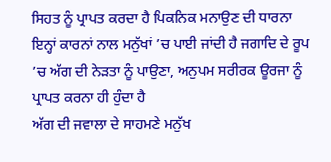ਸਿਹਤ ਨੂੰ ਪ੍ਰਾਪਤ ਕਰਦਾ ਹੈ ਪਿਕਨਿਕ ਮਨਾਉਣ ਦੀ ਧਾਰਨਾ ਇਨ੍ਹਾਂ ਕਾਰਨਾਂ ਨਾਲ ਮਨੁੱਖਾਂ ’ਚ ਪਾਈ ਜਾਂਦੀ ਹੈ ਜਗਾਦਿ ਦੇ ਰੂਪ ’ਚ ਅੱਗ ਦੀ ਨੇੜਤਾ ਨੂੰ ਪਾਉਣਾ, ਅਨੁਪਮ ਸਰੀਰਕ ਊਰਜਾ ਨੂੰ ਪ੍ਰਾਪਤ ਕਰਨਾ ਹੀ ਹੁੰਦਾ ਹੈ
ਅੱਗ ਦੀ ਜਵਾਲਾ ਦੇ ਸਾਹਮਣੇ ਮਨੁੱਖ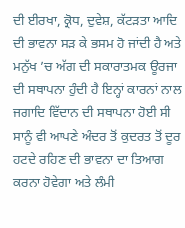ਦੀ ਈਰਖਾ, ਕ੍ਰੋਧ, ਦੁਵੇਸ਼, ਕੱਟੜਤਾ ਆਦਿ ਦੀ ਭਾਵਨਾ ਸੜ ਕੇ ਭਸਮ ਹੋ ਜਾਂਦੀ ਹੈ ਅਤੇ ਮਨੁੱਖ ’ਚ ਅੱਗ ਦੀ ਸਕਾਰਾਤਮਕ ਊਰਜਾ ਦੀ ਸਥਾਪਨਾ ਹੁੰਦੀ ਹੈ ਇਨ੍ਹਾਂ ਕਾਰਨਾਂ ਨਾਲ ਜਗਾਦਿ ਵਿੱਦਾਨ ਦੀ ਸਥਾਪਨਾ ਹੋਈ ਸੀ ਸਾਨੂੰ ਵੀ ਆਪਣੇ ਅੰਦਰ ਤੋਂ ਕੁਦਰਤ ਤੋਂ ਦੂਰ ਹਟਦੇ ਰਹਿਣ ਦੀ ਭਾਵਨਾ ਦਾ ਤਿਆਗ ਕਰਨਾ ਹੋਵੇਗਾ ਅਤੇ ਲੰਮੀ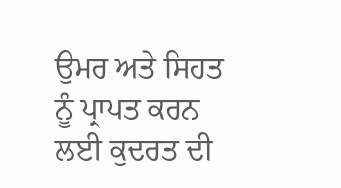ਉਮਰ ਅਤੇ ਸਿਹਤ ਨੂੰ ਪ੍ਰਾਪਤ ਕਰਨ ਲਈ ਕੁਦਰਤ ਦੀ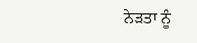ਨੇੜਤਾ ਨੂੰ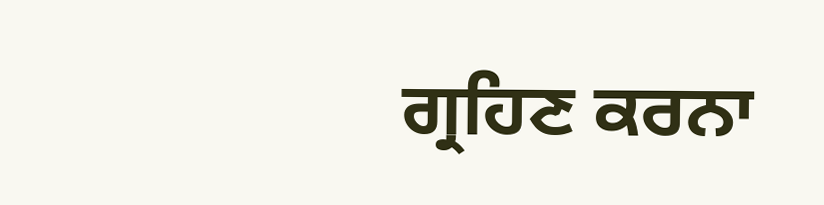ਗ੍ਰਹਿਣ ਕਰਨਾ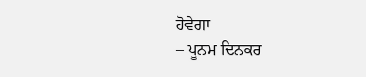ਹੋਵੇਗਾ
– ਪੂਨਮ ਦਿਨਕਰ